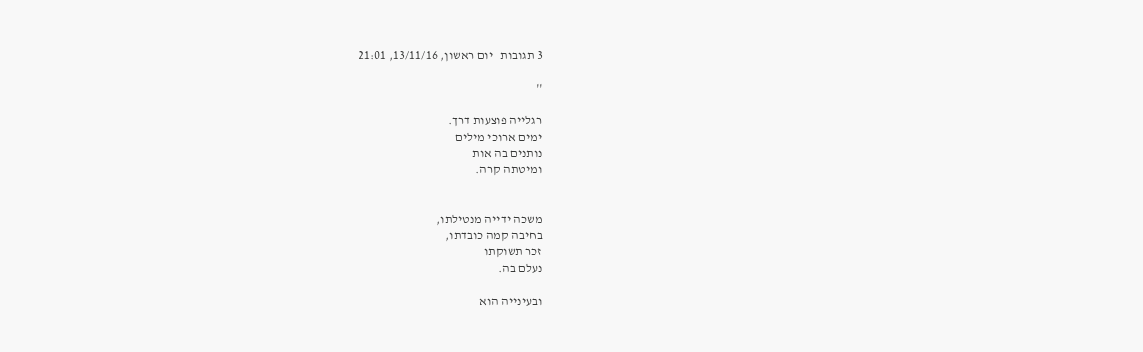3 תגובות   יום ראשון, 13/11/16, 21:01

''

רגלייה פוצעות דרך.
ימים ארוכי מילים
נותנים בה אות
ומיטתה קרה.


משכה ידייה מנטילתו,
בחיבה קמה כובדתו,
זכר תשוקתו
נעלם בה.

ובעינייה הוא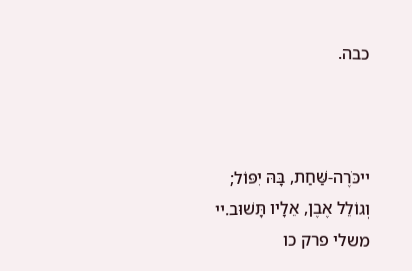כבה.



ײכֹּרֶה-שַּׁחַת, בָּהּ יִפּוֹל;
וְגוֹלֵל אֶבֶן, אֵלָיו תָּשׁוּב.ײ
משלי פרק כו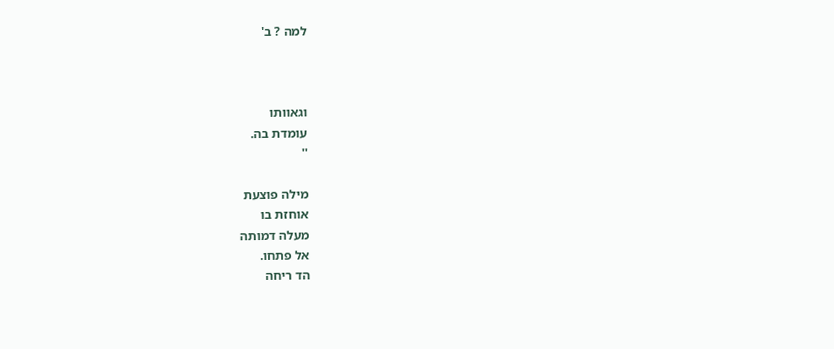למה ? ב'



וגאוותו
עומדת בה.
''

מילה פוצעת
אוחזת בו
מעלה דמותה
אל פתחו.
הד ריחה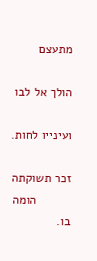מתעצם

הולך אל לבו

ועינייו לחות.

זכר תשוקתה
          הומה בו.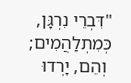"דִּבְרֵי נִרְגָּן, כְּמִתְלַהֲמִים;
 וְהֵם, יָרְדוּ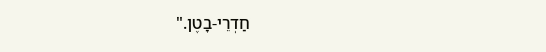חַדְרֵי-בָטֶן."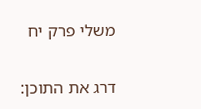משלי פרק יח

דרג את התוכן: